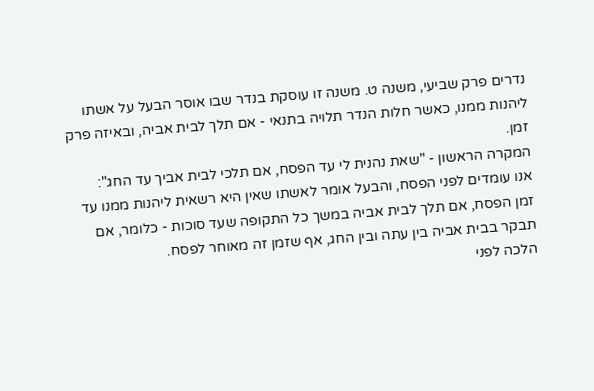נדרים פרק שביעי, משנה ט. משנה זו עוסקת בנדר שבו אוסר הבעל על אשתו ליהנות ממנו, כאשר חלות הנדר תלויה בתנאי - אם תלך לבית אביה, ובאיזה פרק זמן.
המקרה הראשון - "שאת נהנית לי עד הפסח, אם תלכי לבית אביך עד החג":
אנו עומדים לפני הפסח, והבעל אומר לאשתו שאין היא רשאית ליהנות ממנו עד זמן הפסח, אם תלך לבית אביה במשך כל התקופה שעד סוכות - כלומר, אם תבקר בבית אביה בין עתה ובין החג, אף שזמן זה מאוחר לפסח.
הלכה לפני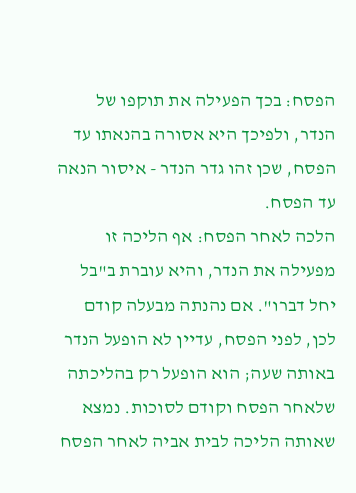הפסח: בכך הפעילה את תוקפו של הנדר, ולפיכך היא אסורה בהנאתו עד הפסח, שכן זהו גדר הנדר - איסור הנאה עד הפסח.
הלכה לאחר הפסח: אף הליכה זו מפעילה את הנדר, והיא עוברת ב"בל יחל דברו". אם נהנתה מבעלה קודם לכן, לפני הפסח, עדיין לא הופעל הנדר באותה שעה; הוא הופעל רק בהליכתה שלאחר הפסח וקודם לסוכות. נמצא שאותה הליכה לבית אביה לאחר הפסח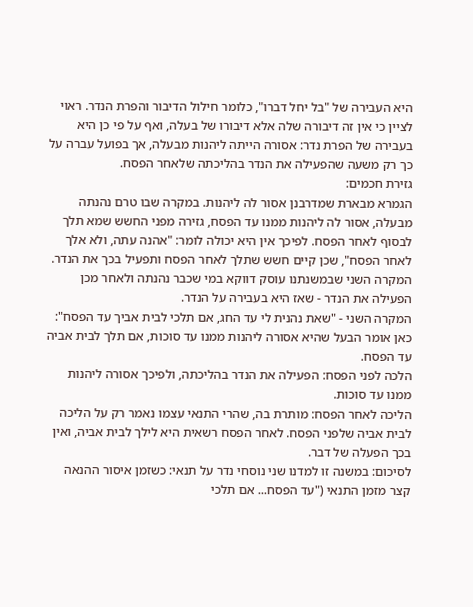היא העבירה של "בל יחל דברו", כלומר חילול הדיבור והפרת הנדר. ראוי לציין כי אין זה דיבורה שלה אלא דיבורו של בעלה, ואף על פי כן היא בעבירה של הפרת נדר: אסורה הייתה ליהנות מבעלה, אך בפועל עברה על כך רק משעה שהפעילה את הנדר בהליכתה שלאחר הפסח.
גזירת חכמים:
הגמרא מבארת שמדרבנן אסור לה ליהנות. במקרה שבו טרם נהנתה מבעלה, אסור לה ליהנות ממנו עד הפסח, גזירה מפני החשש שמא תלך לבסוף לאחר הפסח. לפיכך אין היא יכולה לומר: "אהנה עתה, ולא אלך לאחר הפסח", שכן קיים חשש שתלך לאחר הפסח ותפעיל בכך את הנדר. המקרה השני שבמשנתנו עוסק דווקא במי שכבר נהנתה ולאחר מכן הפעילה את הנדר - שאז היא בעבירה על הנדר.
המקרה השני - "שאת נהנית לי עד החג, אם תלכי לבית אביך עד הפסח":
כאן אומר הבעל שהיא אסורה ליהנות ממנו עד סוכות, אם תלך לבית אביה עד הפסח.
הלכה לפני הפסח: הפעילה את הנדר בהליכתה, ולפיכך אסורה ליהנות ממנו עד סוכות.
הליכה לאחר הפסח: מותרת בה, שהרי התנאי עצמו נאמר רק על הליכה לבית אביה שלפני הפסח. לאחר הפסח רשאית היא לילך לבית אביה, ואין בכך הפעלה של דבר.
לסיכום: במשנה זו למדנו שני נוסחי נדר על תנאי: כשזמן איסור ההנאה קצר מזמן התנאי ("עד הפסח... אם תלכי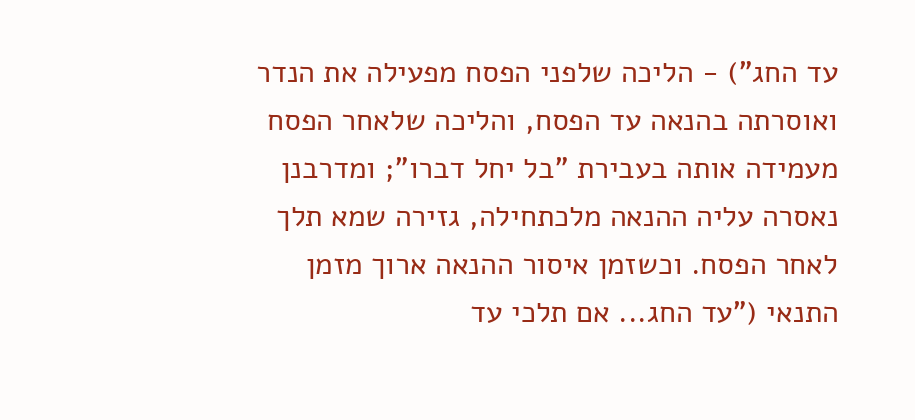עד החג") - הליכה שלפני הפסח מפעילה את הנדר ואוסרתה בהנאה עד הפסח, והליכה שלאחר הפסח מעמידה אותה בעבירת "בל יחל דברו"; ומדרבנן נאסרה עליה ההנאה מלכתחילה, גזירה שמא תלך לאחר הפסח. וכשזמן איסור ההנאה ארוך מזמן התנאי ("עד החג... אם תלכי עד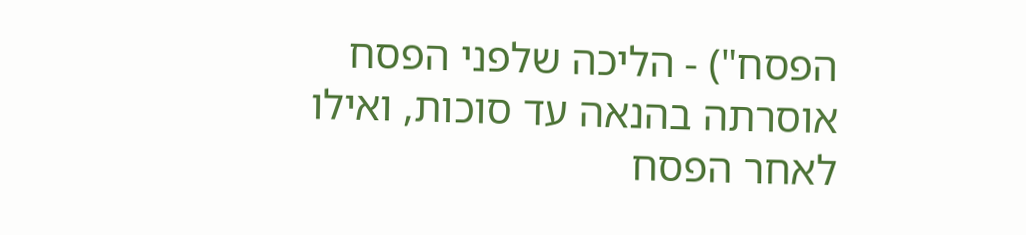הפסח") - הליכה שלפני הפסח אוסרתה בהנאה עד סוכות, ואילו לאחר הפסח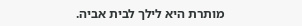מותרת היא לילך לבית אביה.